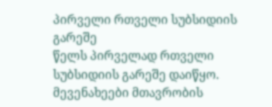პირველი რთველი სუბსიდიის გარეშე
წელს პირველად რთველი სუბსიდიის გარეშე დაიწყო. მევენახეები მთავრობის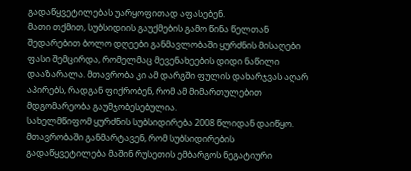გადაწყვეტილებას უარყოფითად აფასებენ.
მათი თქმით, სუბსიდიის გაუქმების გამო წინა წელთან შედარებით ბოლო დღეები განმავლობაში ყურძნის მისაღები ფასი შემცირდა, რომელმაც მევენახეების დიდი ნაწილი დააზარალა. მთავრობა კი ამ დარგში ფულის დახარჯვას აღარ აპირებს, რადგან ფიქრობენ, რომ ამ მიმართულებით მდგომარეობა გაუმჯობესებულია.
სახელმწიფომ ყურძნის სუბსიდირება 2008 წლიდან დაიწყო. მთავრობაში განმარტავენ, რომ სუბსიდირების გადაწყვეტილება მაშინ რუსეთის ემბარგოს ნეგატიური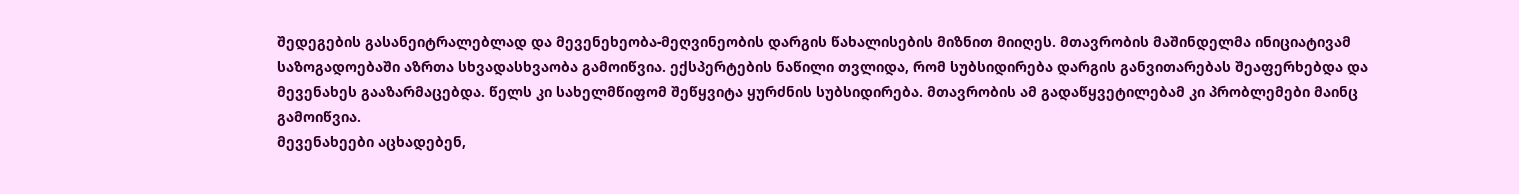შედეგების გასანეიტრალებლად და მევენეხეობა-მეღვინეობის დარგის წახალისების მიზნით მიიღეს. მთავრობის მაშინდელმა ინიციატივამ საზოგადოებაში აზრთა სხვადასხვაობა გამოიწვია. ექსპერტების ნაწილი თვლიდა, რომ სუბსიდირება დარგის განვითარებას შეაფერხებდა და მევენახეს გააზარმაცებდა. წელს კი სახელმწიფომ შეწყვიტა ყურძნის სუბსიდირება. მთავრობის ამ გადაწყვეტილებამ კი პრობლემები მაინც გამოიწვია.
მევენახეები აცხადებენ,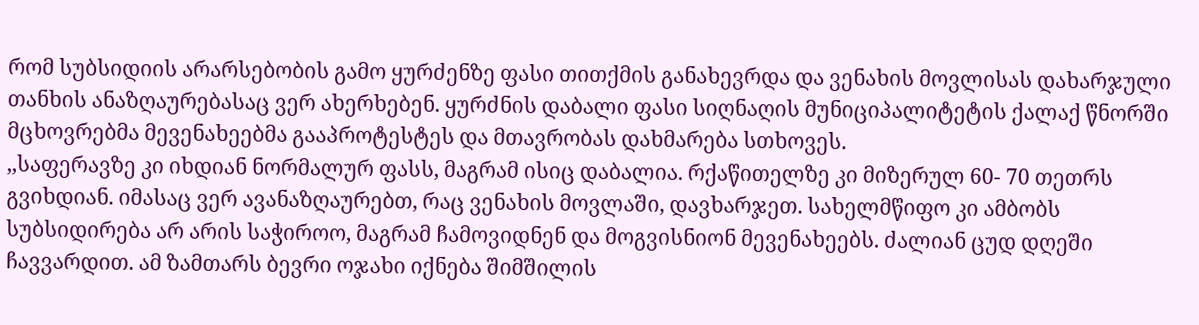რომ სუბსიდიის არარსებობის გამო ყურძენზე ფასი თითქმის განახევრდა და ვენახის მოვლისას დახარჯული თანხის ანაზღაურებასაც ვერ ახერხებენ. ყურძნის დაბალი ფასი სიღნაღის მუნიციპალიტეტის ქალაქ წნორში მცხოვრებმა მევენახეებმა გააპროტესტეს და მთავრობას დახმარება სთხოვეს.
,,საფერავზე კი იხდიან ნორმალურ ფასს, მაგრამ ისიც დაბალია. რქაწითელზე კი მიზერულ 60- 70 თეთრს გვიხდიან. იმასაც ვერ ავანაზღაურებთ, რაც ვენახის მოვლაში, დავხარჯეთ. სახელმწიფო კი ამბობს სუბსიდირება არ არის საჭიროო, მაგრამ ჩამოვიდნენ და მოგვისნიონ მევენახეებს. ძალიან ცუდ დღეში ჩავვარდით. ამ ზამთარს ბევრი ოჯახი იქნება შიმშილის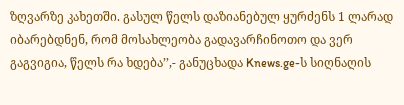ზღვარზე კახეთში. გასულ წელს დაზიანებულ ყურძენს 1 ლარად იბარებდნენ, რომ მოსახლეობა გადავარჩინოთო და ვერ გაგვიგია, წელს რა ხდება’’,- განუცხადა Knews.ge-ს სიღნაღის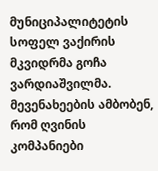მუნიციპალიტეტის სოფელ ვაქირის მკვიდრმა გოჩა ვარდიაშვილმა.
მევენახეების ამბობენ, რომ ღვინის კომპანიები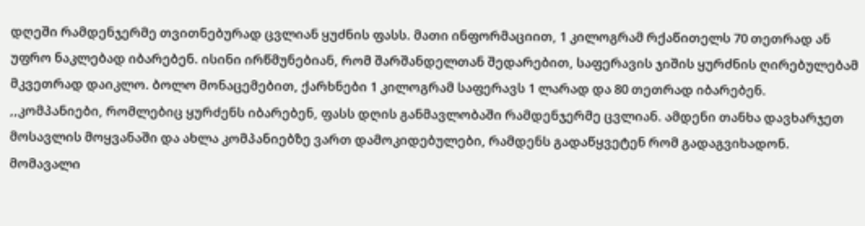დღეში რამდენჯერმე თვითნებურად ცვლიან ყუძნის ფასს. მათი ინფორმაციით, 1 კილოგრამ რქაწითელს 70 თეთრად ან უფრო ნაკლებად იბარებენ. ისინი ირწმუნებიან, რომ შარშანდელთან შედარებით, საფერავის ჯიშის ყურძნის ღირებულებამ მკვეთრად დაიკლო. ბოლო მონაცემებით, ქარხნები 1 კილოგრამ საფერავს 1 ლარად და 80 თეთრად იბარებენ.
,,კომპანიები, რომლებიც ყურძენს იბარებენ, ფასს დღის განმავლობაში რამდენჯერმე ცვლიან. ამდენი თანხა დავხარჯეთ მოსავლის მოყვანაში და ახლა კომპანიებზე ვართ დამოკიდებულები, რამდენს გადაწყვეტენ რომ გადაგვიხადონ. მომავალი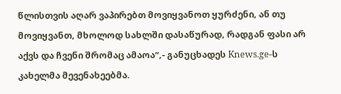წლისთვის აღარ ვაპირებთ მოვიყვანოთ ყურძენი, ან თუ მოვიყვანთ, მხოლოდ სახლში დასაწურად, რადგან ფასი არ აქვს და ჩვენი შრომაც ამაოა’’,- განუცხადეს Knews.ge-ს კახელმა მევენახეებმა.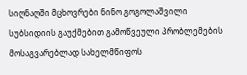სიღნაღში მცხოვრები ნინო გოგოლაშვილი სუბსიდიის გაუქმებით გამოწვეული პრობლემების მოსაგვარებლად სახელმწიფოს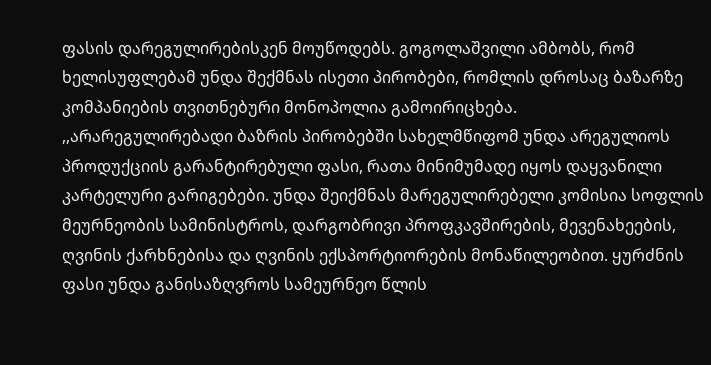ფასის დარეგულირებისკენ მოუწოდებს. გოგოლაშვილი ამბობს, რომ ხელისუფლებამ უნდა შექმნას ისეთი პირობები, რომლის დროსაც ბაზარზე კომპანიების თვითნებური მონოპოლია გამოირიცხება.
,,არარეგულირებადი ბაზრის პირობებში სახელმწიფომ უნდა არეგულიოს პროდუქციის გარანტირებული ფასი, რათა მინიმუმადე იყოს დაყვანილი კარტელური გარიგებები. უნდა შეიქმნას მარეგულირებელი კომისია სოფლის მეურნეობის სამინისტროს, დარგობრივი პროფკავშირების, მევენახეების, ღვინის ქარხნებისა და ღვინის ექსპორტიორების მონაწილეობით. ყურძნის ფასი უნდა განისაზღვროს სამეურნეო წლის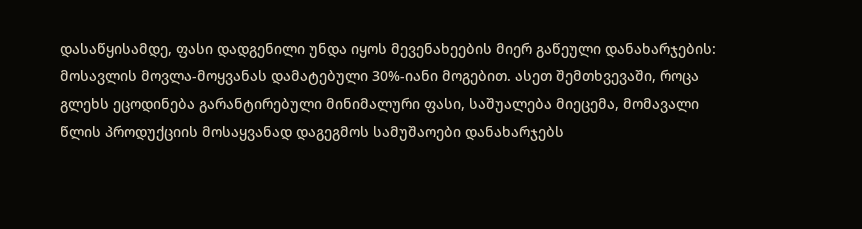დასაწყისამდე, ფასი დადგენილი უნდა იყოს მევენახეების მიერ გაწეული დანახარჯების: მოსავლის მოვლა-მოყვანას დამატებული 30%-იანი მოგებით. ასეთ შემთხვევაში, როცა გლეხს ეცოდინება გარანტირებული მინიმალური ფასი, საშუალება მიეცემა, მომავალი წლის პროდუქციის მოსაყვანად დაგეგმოს სამუშაოები დანახარჯებს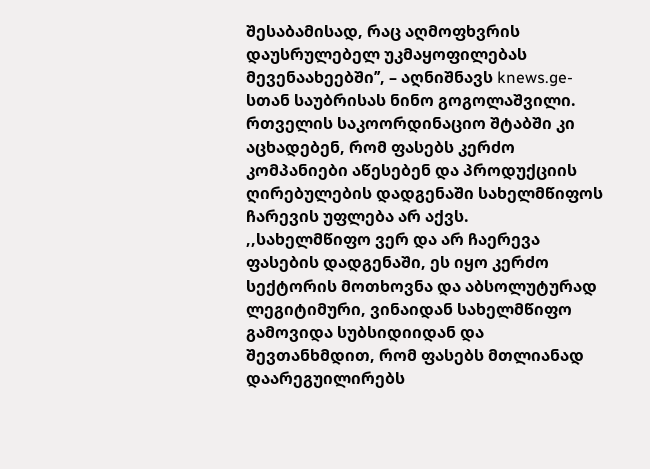შესაბამისად, რაც აღმოფხვრის დაუსრულებელ უკმაყოფილებას მევენაახეებში’’, – აღნიშნავს knews.ge-სთან საუბრისას ნინო გოგოლაშვილი.
რთველის საკოორდინაციო შტაბში კი აცხადებენ, რომ ფასებს კერძო კომპანიები აწესებენ და პროდუქციის ღირებულების დადგენაში სახელმწიფოს ჩარევის უფლება არ აქვს.
,,სახელმწიფო ვერ და არ ჩაერევა ფასების დადგენაში, ეს იყო კერძო სექტორის მოთხოვნა და აბსოლუტურად ლეგიტიმური, ვინაიდან სახელმწიფო გამოვიდა სუბსიდიიდან და შევთანხმდით, რომ ფასებს მთლიანად დაარეგუილირებს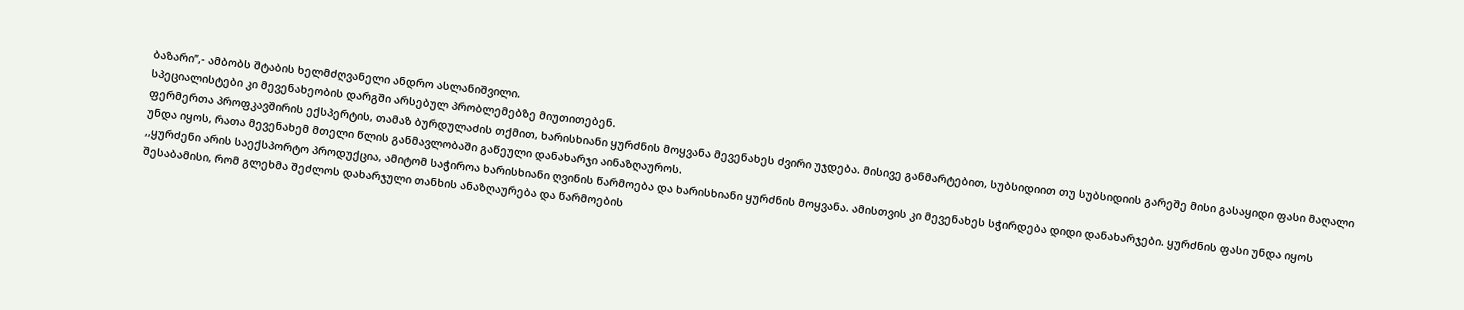ბაზარი’’,- ამბობს შტაბის ხელმძღვანელი ანდრო ასლანიშვილი.
სპეციალისტები კი მევენახეობის დარგში არსებულ პრობლემებზე მიუთითებენ.
ფერმერთა პროფკავშირის ექსპერტის, თამაზ ბურდულაძის თქმით, ხარისხიანი ყურძნის მოყვანა მევენახეს ძვირი უჯდება. მისივე განმარტებით, სუბსიდიით თუ სუბსიდიის გარეშე მისი გასაყიდი ფასი მაღალი უნდა იყოს, რათა მევენახემ მთელი წლის განმავლობაში გაწეული დანახარჯი აინაზღაუროს.
,,ყურძენი არის საექსპორტო პროდუქცია, ამიტომ საჭიროა ხარისხიანი ღვინის წარმოება და ხარისხიანი ყურძნის მოყვანა. ამისთვის კი მევენახეს სჭირდება დიდი დანახარჯები. ყურძნის ფასი უნდა იყოს შესაბამისი, რომ გლეხმა შეძლოს დახარჯული თანხის ანაზღაურება და წარმოების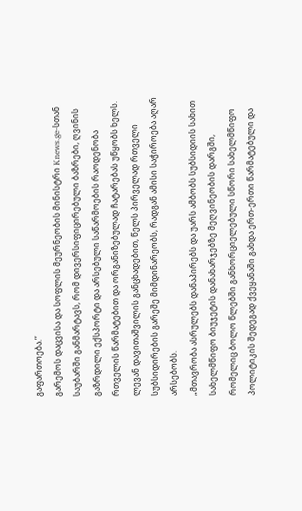გაფართოება.’’
გარემოს დაცვისა და სოფლის მეურნეობის მინისტრი Knews.ge-სთან საუბარში განმარტავს, რომ დივერსიფიცირებული ბაზრები, ღვინის გაზრდილი ექსპორტი და არსებული საწარმოების რაოდენობა რთველის წარმატებით და ორგანიზებულად ჩატარებას უწყობს ხელს. ლევან დავითაშვილის განცხადებით, წელს პირველად რთველი სუბსიდირების გარეშე მიმდინარეობს, რადგან ამისი საჭიროება აღარ არსებობს.
„მთავრობა ასრულებს დანაპირებს და უარს ამბობს სუბსიდიის სახით სახელმწიფო ბიუჯეტის დანახარჯებზე მეღვინეობის დარგში, რომელიც ბოლო წლებში განხორციელებული სწორი სახელმწიფო პოლიტიკის შედეგად ქვეყანაში გახდა ერთ-ერთი წარმატებული და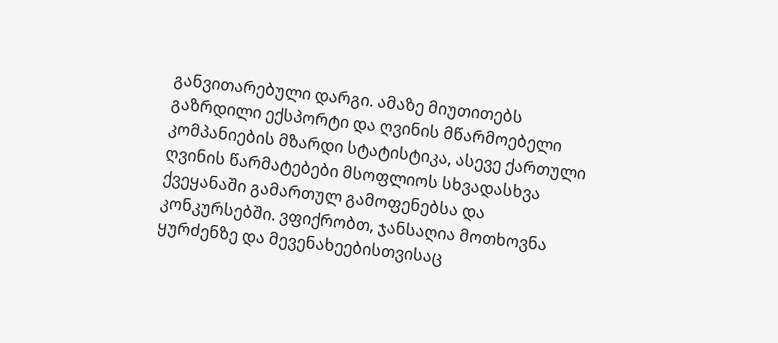განვითარებული დარგი. ამაზე მიუთითებს გაზრდილი ექსპორტი და ღვინის მწარმოებელი კომპანიების მზარდი სტატისტიკა, ასევე ქართული ღვინის წარმატებები მსოფლიოს სხვადასხვა ქვეყანაში გამართულ გამოფენებსა და კონკურსებში. ვფიქრობთ, ჯანსაღია მოთხოვნა ყურძენზე და მევენახეებისთვისაც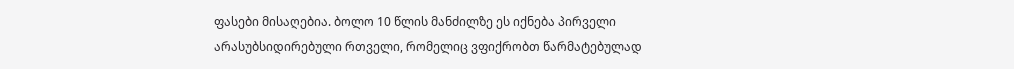ფასები მისაღებია. ბოლო 10 წლის მანძილზე ეს იქნება პირველი არასუბსიდირებული რთველი, რომელიც ვფიქრობთ წარმატებულად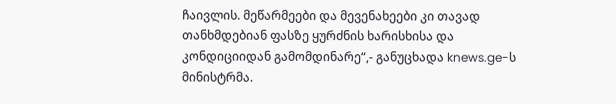ჩაივლის. მეწარმეები და მევენახეები კი თავად თანხმდებიან ფასზე ყურძნის ხარისხისა და კონდიციიდან გამომდინარე“,- განუცხადა knews.ge-ს მინისტრმა.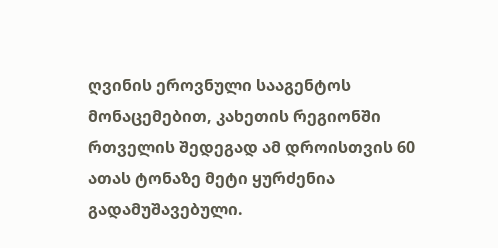ღვინის ეროვნული სააგენტოს მონაცემებით, კახეთის რეგიონში რთველის შედეგად ამ დროისთვის 60 ათას ტონაზე მეტი ყურძენია გადამუშავებული.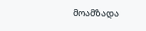მოამზადა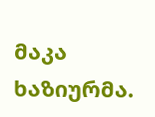მაკა ხაზიურმა.